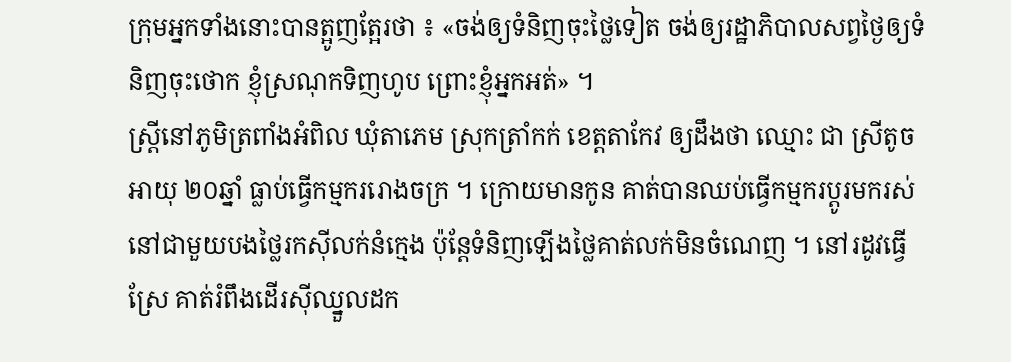ក្រុមអ្នកទាំងនោះបានត្អូញត្អែរថា ៖ «ចង់ឲ្យទំនិញចុះថ្លៃទៀត ចង់ឲ្យរដ្ឋាភិបាលសព្វថ្ងៃឲ្យទំនិញចុះថោក ខ្ញុំស្រណុកទិញហូប ព្រោះខ្ញុំអ្នកអត់» ។
ស្រី្តនៅភូមិត្រពាំងអំពិល ឃុំតាភេម ស្រុកត្រាំកក់ ខេត្តតាកែវ ឲ្យដឹងថា ឈ្មោះ ជា ស្រីតូច អាយុ ២០ឆ្នាំ ធ្លាប់ធ្វើកម្មកររោងចក្រ ។ ក្រោយមានកូន គាត់បានឈប់ធ្វើកម្មករប្តូរមករស់នៅជាមួយបងថ្លៃរកស៊ីលក់នំក្មេង ប៉ុន្តែទំនិញឡើងថ្លៃគាត់លក់មិនចំណេញ ។ នៅរដូវធ្វើស្រែ គាត់រំពឹងដើរស៊ីឈ្នួលដក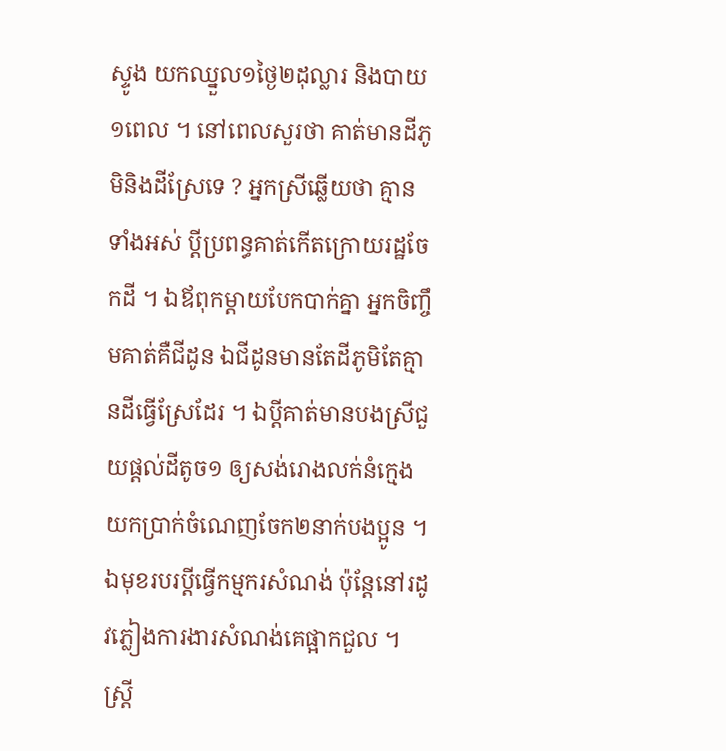ស្ទូង យកឈ្នួល១ថ្ងៃ២ដុល្លារ និងបាយ១ពេល ។ នៅពេលសួរថា គាត់មានដីភូមិនិងដីស្រែទេ ? អ្នកស្រីឆ្លើយថា គ្មានទាំងអស់ ប្តីប្រពន្ធគាត់កើតក្រោយរដ្ឋចែកដី ។ ឯឪពុកម្តាយបែកបាក់គ្នា អ្នកចិញ្ចឹមគាត់គឺជីដូន ឯជីដូនមានតែដីភូមិតែគ្មានដីធ្វើស្រែដែរ ។ ឯប្តីគាត់មានបងស្រីជួយផ្តល់ដីតូច១ ឲ្យសង់រោងលក់នំក្មេង យកប្រាក់ចំណេញចែក២នាក់បងប្អូន ។ ឯមុខរបរប្តីធ្វើកម្មករសំណង់ ប៉ុន្តែនៅរដូវភ្លៀងការងារសំណង់គេផ្អាកជួល ។
ស្ត្រី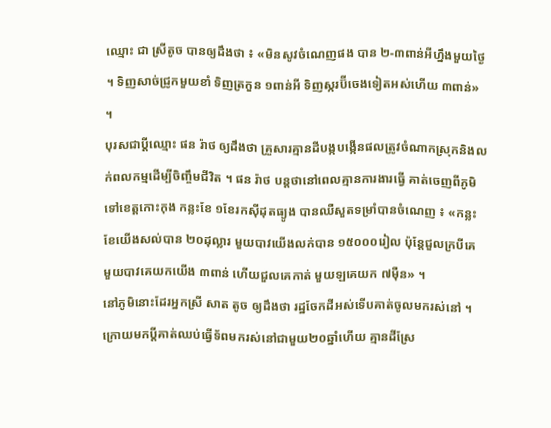ឈ្មោះ ជា ស្រីតូច បានឲ្យដឹងថា ៖ «មិនសូវចំណេញផង បាន ២-៣ពាន់អីហ្នឹងមួយថ្ងៃ ។ ទិញសាច់ជ្រូកមួយខាំ ទិញត្រកួន ១ពាន់អី ទិញស្ករប៊ីចេងទៀតអស់ហើយ ៣ពាន់» ។
បុរសជាប្តីឈ្មោះ ផន រ៉ាថ ឲ្យដឹងថា គ្រួសារគ្មានដីបង្កបង្កើនផលត្រូវចំណាកស្រុកនិងលក់ពលកម្មដើម្បីចិញ្ចឹមជីវិត ។ ផន រ៉ាថ បន្តថានៅពេលគ្មានការងារធ្វើ គាត់ចេញពីភូមិទៅខេត្តកោះកុង កន្លះខែ ១ខែរកស៊ីដុតធ្យូង បានឈឺសួតទម្រាំបានចំណេញ ៖ «កន្លះខែយើងសល់បាន ២០ដុល្លារ មួយបាវយើងលក់បាន ១៥០០០រៀល ប៉ុន្តែជួលក្របីគេ មួយបាវគេយកយើង ៣ពាន់ ហើយជួលគេកាត់ មួយឡគេយក ៧ម៉ឺន» ។
នៅភូមិនោះដែរអ្នកស្រី សាត តូច ឲ្យដឹងថា រដ្ឋចែកដីអស់ទើបគាត់ចូលមករស់នៅ ។ ក្រោយមកប្តីគាត់ឈប់ធ្វើទ័ពមករស់នៅជាមួយ២០ឆ្នាំហើយ គ្មានដីស្រែ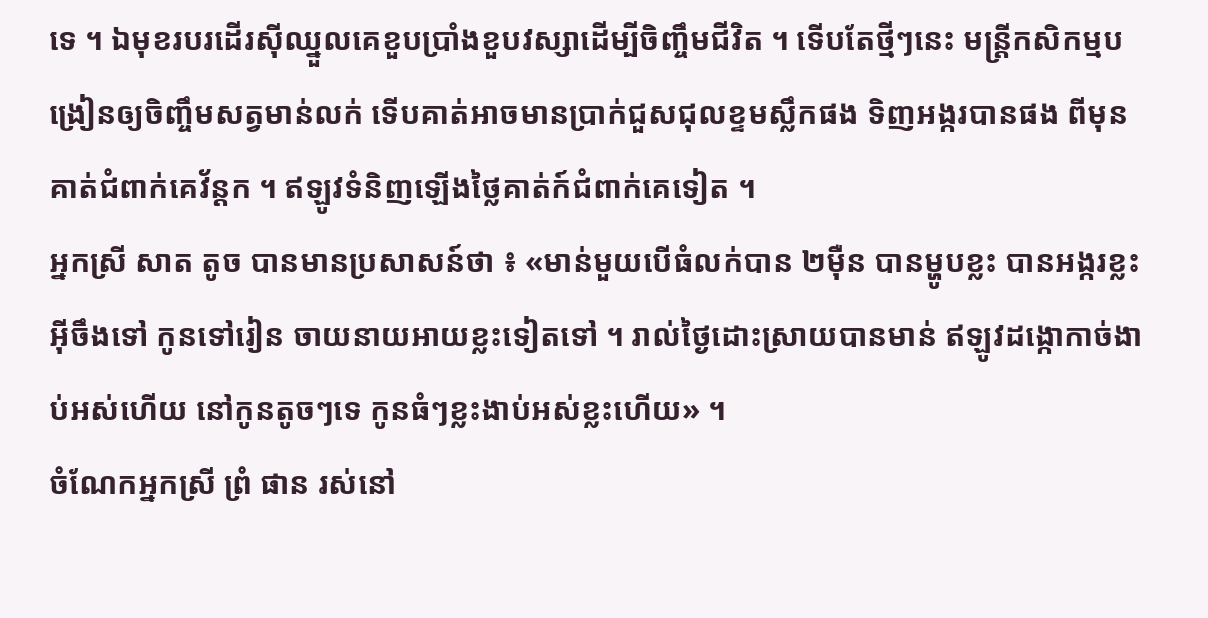ទេ ។ ឯមុខរបរដើរស៊ីឈ្នួលគេខួបប្រាំងខួបវស្សាដើម្បីចិញ្ចឹមជីវិត ។ ទើបតែថ្មីៗនេះ មន្រ្តីកសិកម្មបង្រៀនឲ្យចិញ្ចឹមសត្វមាន់លក់ ទើបគាត់អាចមានប្រាក់ជួសជុលខ្ទមស្លឹកផង ទិញអង្ករបានផង ពីមុនគាត់ជំពាក់គេវ័ន្តក ។ ឥឡូវទំនិញឡើងថ្លៃគាត់ក៍ជំពាក់គេទៀត ។
អ្នកស្រី សាត តូច បានមានប្រសាសន៍ថា ៖ «មាន់មួយបើធំលក់បាន ២ម៉ឺន បានម្ហូបខ្លះ បានអង្ករខ្លះអ៊ីចឹងទៅ កូនទៅរៀន ចាយនាយអាយខ្លះទៀតទៅ ។ រាល់ថ្ងៃដោះស្រាយបានមាន់ ឥឡូវដង្កោកាច់ងាប់អស់ហើយ នៅកូនតូចៗទេ កូនធំៗខ្លះងាប់អស់ខ្លះហើយ» ។
ចំណែកអ្នកស្រី ព្រំ ផាន រស់នៅ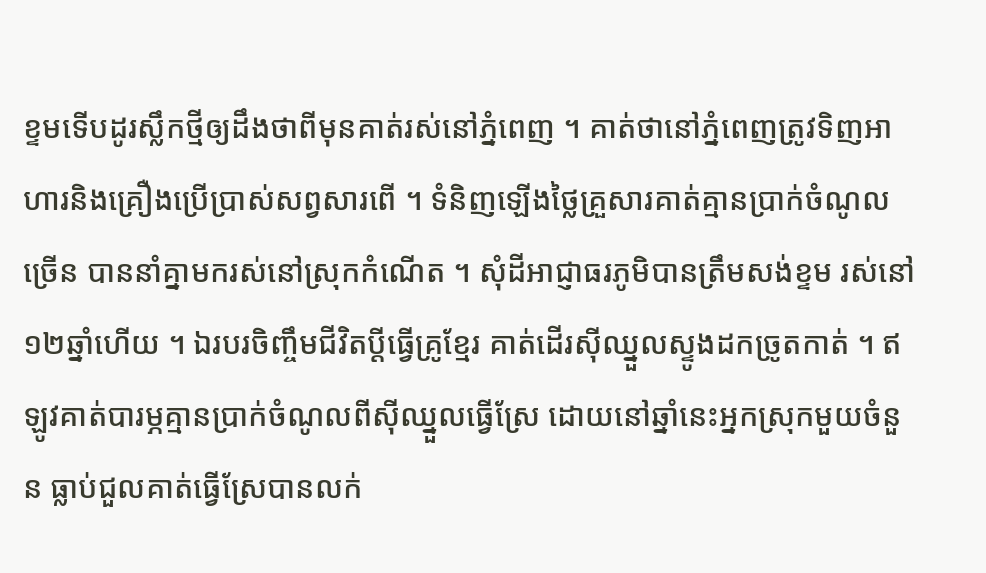ខ្ទមទើបដូរស្លឹកថ្មីឲ្យដឹងថាពីមុនគាត់រស់នៅភ្នំពេញ ។ គាត់ថានៅភ្នំពេញត្រូវទិញអាហារនិងគ្រឿងប្រើប្រាស់សព្វសារពើ ។ ទំនិញឡើងថ្លៃគ្រួសារគាត់គ្មានប្រាក់ចំណូលច្រើន បាននាំគ្នាមករស់នៅស្រុកកំណើត ។ សុំដីអាជ្ញាធរភូមិបានត្រឹមសង់ខ្ទម រស់នៅ១២ឆ្នាំហើយ ។ ឯរបរចិញ្ចឹមជីវិតប្តីធ្វើគ្រូខ្មែរ គាត់ដើរស៊ីឈ្នួលស្ទូងដកច្រូតកាត់ ។ ឥឡូវគាត់បារម្ភគ្មានប្រាក់ចំណូលពីស៊ីឈ្នួលធ្វើស្រែ ដោយនៅឆ្នាំនេះអ្នកស្រុកមួយចំនួន ធ្លាប់ជួលគាត់ធ្វើស្រែបានលក់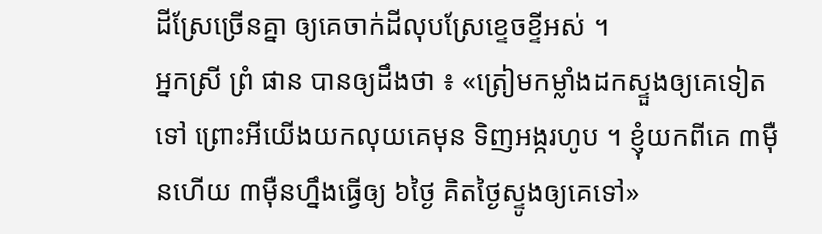ដីស្រែច្រើនគ្នា ឲ្យគេចាក់ដីលុបស្រែខ្ទេចខ្ទីអស់ ។
អ្នកស្រី ព្រំ ផាន បានឲ្យដឹងថា ៖ «ត្រៀមកម្លាំងដកស្ទួងឲ្យគេទៀតទៅ ព្រោះអីយើងយកលុយគេមុន ទិញអង្ករហូប ។ ខ្ញុំយកពីគេ ៣ម៉ឺនហើយ ៣ម៉ឺនហ្នឹងធ្វើឲ្យ ៦ថ្ងៃ គិតថ្ងៃស្ទូងឲ្យគេទៅ»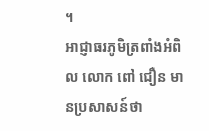។
អាជ្ញាធរភូមិត្រពាំងអំពិល លោក ពៅ ជឿន មានប្រសាសន៍ថា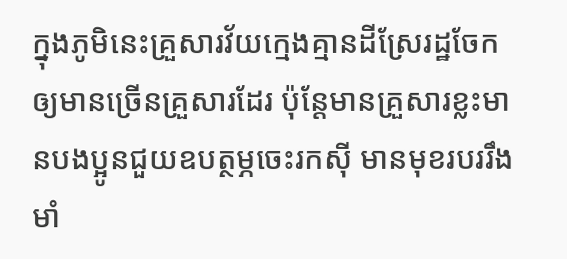ក្នុងភូមិនេះគ្រួសារវ័យក្មេងគ្មានដីស្រែរដ្ឋចែកឲ្យមានច្រើនគ្រួសារដែរ ប៉ុន្តែមានគ្រួសារខ្លះមានបងប្អូនជួយឧបត្ថម្ភចេះរកស៊ី មានមុខរបររឹងមាំ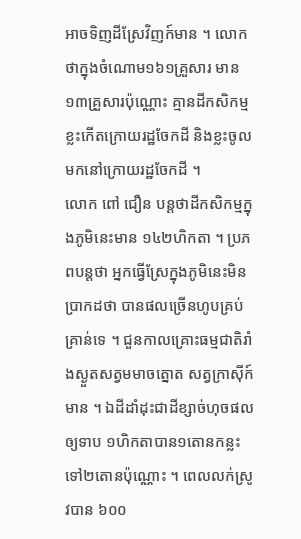អាចទិញដីស្រែវិញក៍មាន ។ លោកថាក្នុងចំណោម១៦១គ្រួសារ មាន១៣គ្រួសារប៉ុណ្ណោះ គ្មានដីកសិកម្មខ្លះកើតក្រោយរដ្ឋចែកដី និងខ្លះចូលមកនៅក្រោយរដ្ឋចែកដី ។
លោក ពៅ ជឿន បន្តថាដីកសិកម្មក្នុងភូមិនេះមាន ១៤២ហិកតា ។ ប្រភពបន្តថា អ្នកធ្វើស្រែក្នុងភូមិនេះមិនប្រាកដថា បានផលច្រើនហូបគ្រប់គ្រាន់ទេ ។ ជួនកាលគ្រោះធម្មជាតិរាំងស្ងួតសត្វមមាចត្នោត សត្វក្រាស៊ីក៍មាន ។ ឯដីដាំដុះជាដីខ្សាច់ហុចផលឲ្យទាប ១ហិកតាបាន១តោនកន្លះ ទៅ២តោនប៉ុណ្ណោះ ។ ពេលលក់ស្រូវបាន ៦០០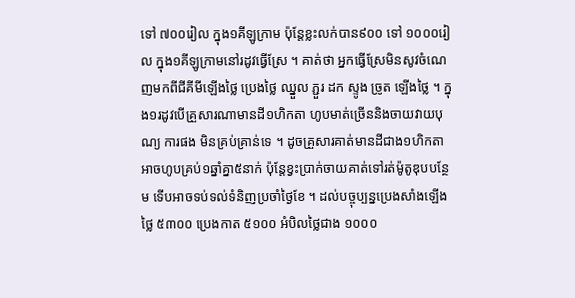ទៅ ៧០០រៀល ក្នុង១គីឡូក្រាម ប៉ុន្តែខ្លះលក់បាន៩០០ ទៅ ១០០០រៀល ក្នុង១គីឡូក្រាមនៅរដូវធ្វើស្រែ ។ គាត់ថា អ្នកធ្វើស្រែមិនសូវចំណេញមកពីជីគីមីឡើងថ្លៃ ប្រេងថ្លៃ ឈ្នួល ភ្ជួរ ដក ស្ទូង ច្រូត ឡើងថ្លៃ ។ ក្នុង១រដូវបើគ្រួសារណាមានដី១ហិកតា ហូបមាត់ច្រើននិងចាយវាយបុណ្យ ការផង មិនគ្រប់គ្រាន់ទេ ។ ដូចគ្រួសារគាត់មានដីជាង១ហិកតា អាចហូបគ្រប់១ឆ្នាំគ្នា៥នាក់ ប៉ុន្តែខ្វះប្រាក់ចាយគាត់ទៅរត់ម៉ូតូឌុបបន្ថែម ទើបអាចទប់ទល់ទំនិញប្រចាំថ្ងៃខែ ។ ដល់បច្ចុប្បន្នប្រេងសាំងឡើងថ្លៃ ៥៣០០ ប្រេងកាត ៥១០០ អំបិលថ្លៃជាង ១០០០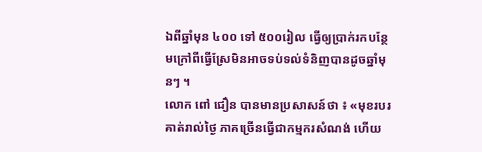ឯពីឆ្នាំមុន ៤០០ ទៅ ៥០០រៀល ធ្វើឲ្យប្រាក់រកបន្ថែមក្រៅពីធ្វើស្រែមិនអាចទប់ទល់ទំនិញបានដូចឆ្នាំមុនៗ ។
លោក ពៅ ជឿន បានមានប្រសាសន៍ថា ៖ «មុខរបរគាត់រាល់ថ្ងៃ ភាគច្រើនធ្វើជាកម្មករសំណង់ ហើយ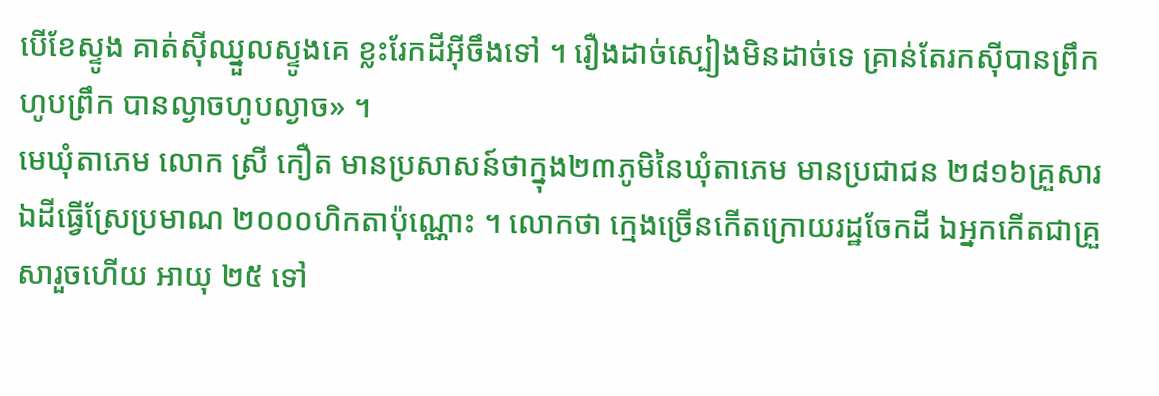បើខែស្ទូង គាត់ស៊ីឈ្នួលស្ទូងគេ ខ្លះរែកដីអ៊ីចឹងទៅ ។ រឿងដាច់ស្បៀងមិនដាច់ទេ គ្រាន់តែរកស៊ីបានព្រឹកហូបព្រឹក បានល្ងាចហូបល្ងាច» ។
មេឃុំតាភេម លោក ស្រី កឿត មានប្រសាសន៍ថាក្នុង២៣ភូមិនៃឃុំតាភេម មានប្រជាជន ២៨១៦គ្រួសារ ឯដីធ្វើស្រែប្រមាណ ២០០០ហិកតាប៉ុណ្ណោះ ។ លោកថា ក្មេងច្រើនកើតក្រោយរដ្ឋចែកដី ឯអ្នកកើតជាគ្រួសារួចហើយ អាយុ ២៥ ទៅ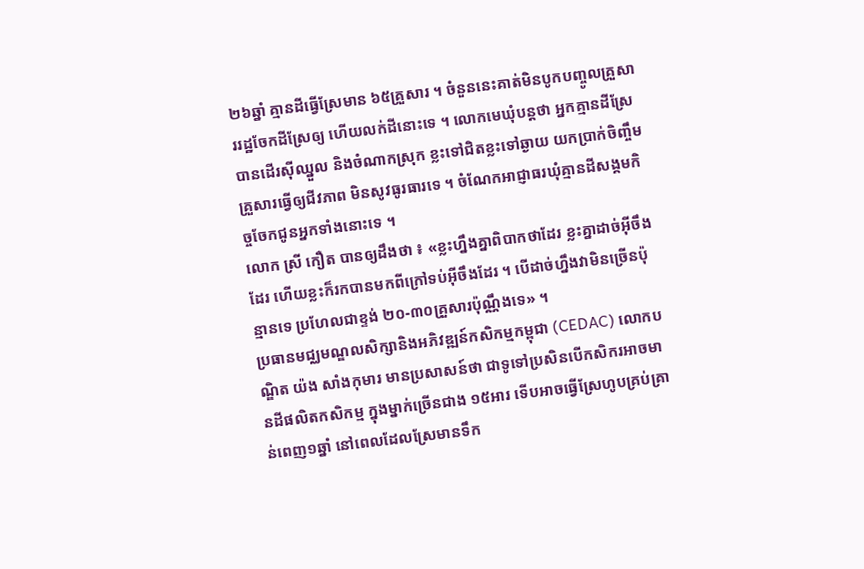២៦ឆ្នាំ គ្មានដីធ្វើស្រែមាន ៦៥គ្រួសារ ។ ចំនួននេះគាត់មិនបូកបញ្ចូលគ្រួសាររដ្ឋចែកដីស្រែឲ្យ ហើយលក់ដីនោះទេ ។ លោកមេឃុំបន្តថា អ្នកគ្មានដីស្រែបានដើរស៊ីឈ្នួល និងចំណាកស្រុក ខ្លះទៅជិតខ្លះទៅឆ្ងាយ យកប្រាក់ចិញ្ចឹមគ្រួសារធ្វើឲ្យជីវភាព មិនសូវធូរធារទេ ។ ចំណែកអាជ្ញាធរឃុំគ្មានដីសង្គមកិច្ចចែកជូនអ្នកទាំងនោះទេ ។
លោក ស្រី កឿត បានឲ្យដឹងថា ៖ «ខ្លះហ្នឹងគ្នាពិបាកថាដែរ ខ្លះគ្នាដាច់អ៊ីចឹងដែរ ហើយខ្លះក៏រកបានមកពីក្រៅទប់អ៊ីចឹងដែរ ។ បើដាច់ហ្នឹងវាមិនច្រើនប៉ុន្មានទេ ប្រហែលជាខ្ទង់ ២០-៣០គ្រួសារប៉ុណ្ណឹងទេ» ។
ប្រធានមជ្ឈមណ្ឌលសិក្សានិងអភិវឌ្ឍន៍កសិកម្មកម្ពុជា (CEDAC) លោកបណ្ឌិត យ៉ង សាំងកុមារ មានប្រសាសន៍ថា ជាទូទៅប្រសិនបើកសិករអាចមានដីផលិតកសិកម្ម ក្នុងម្នាក់ច្រើនជាង ១៥អារ ទើបអាចធ្វើស្រែហូបគ្រប់គ្រាន់ពេញ១ឆ្នាំ នៅពេលដែលស្រែមានទឹក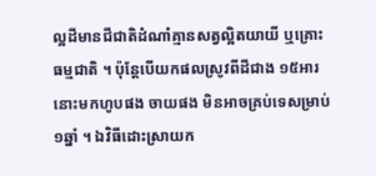ល្អដីមានជីជាតិដំណាំគ្មានសត្វល្អិតយាយី ឬគ្រោះធម្មជាតិ ។ ប៉ុន្តែបើយកផលស្រូវពីដីជាង ១៥អារនោះមកហូបផង ចាយផង មិនអាចគ្រប់ទេសម្រាប់១ឆ្នាំ ។ ឯវិធីដោះស្រាយក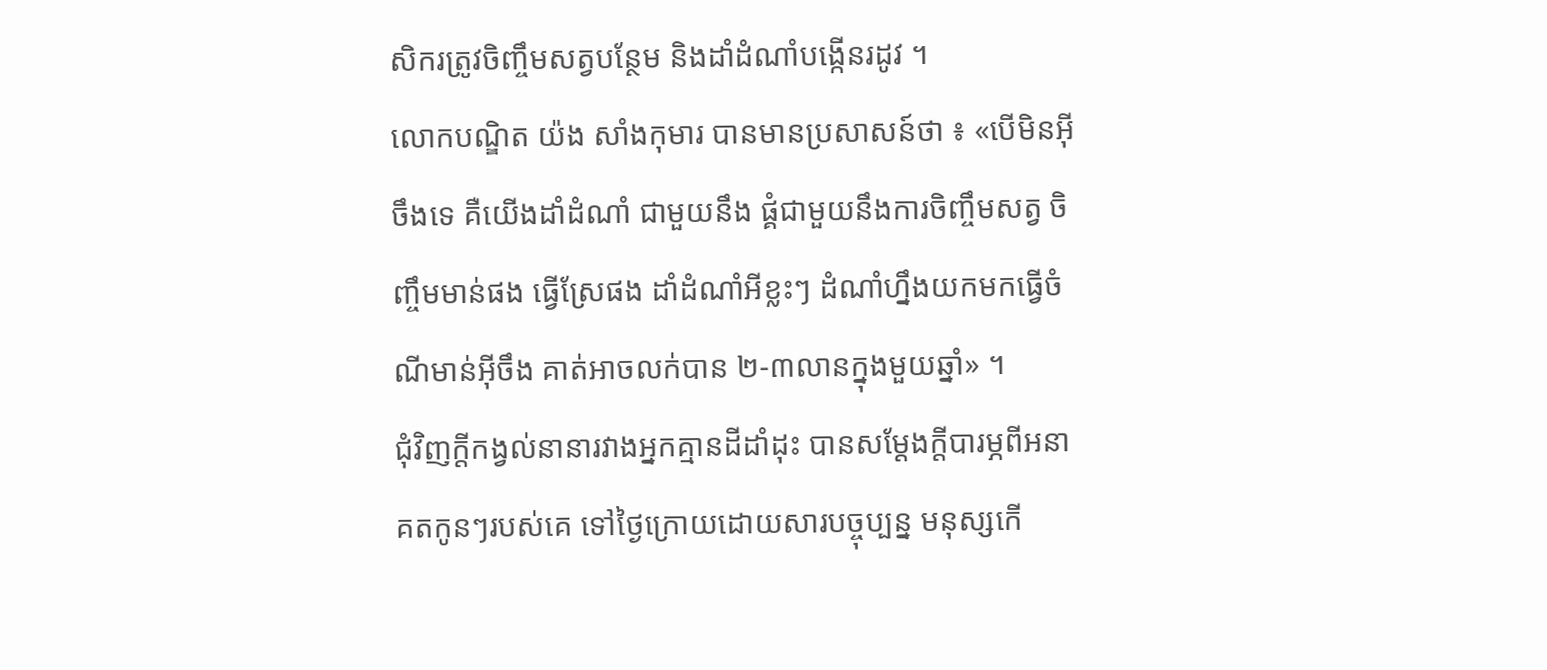សិករត្រូវចិញ្ចឹមសត្វបន្ថែម និងដាំដំណាំបង្កើនរដូវ ។
លោកបណ្ឌិត យ៉ង សាំងកុមារ បានមានប្រសាសន៍ថា ៖ «បើមិនអ៊ីចឹងទេ គឺយើងដាំដំណាំ ជាមួយនឹង ផ្គំជាមួយនឹងការចិញ្ចឹមសត្វ ចិញ្ចឹមមាន់ផង ធ្វើស្រែផង ដាំដំណាំអីខ្លះៗ ដំណាំហ្នឹងយកមកធ្វើចំណីមាន់អ៊ីចឹង គាត់អាចលក់បាន ២-៣លានក្នុងមួយឆ្នាំ» ។
ជុំវិញក្តីកង្វល់នានារវាងអ្នកគ្មានដីដាំដុះ បានសម្ដែងក្តីបារម្ភពីអនាគតកូនៗរបស់គេ ទៅថ្ងៃក្រោយដោយសារបច្ចុប្បន្ន មនុស្សកើ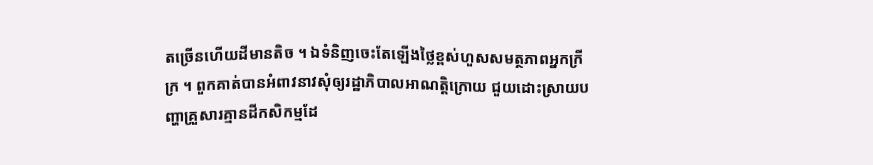តច្រើនហើយដីមានតិច ។ ឯទំនិញចេះតែឡើងថ្លៃខ្ពស់ហួសសមត្ថភាពអ្នកក្រីក្រ ។ ពួកគាត់បានអំពាវនាវសុំឲ្យរដ្ឋាភិបាលអាណត្តិក្រោយ ជួយដោះស្រាយបញ្ហាគ្រួសារគ្មានដីកសិកម្មដែ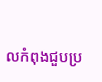លកំពុងជួបប្រ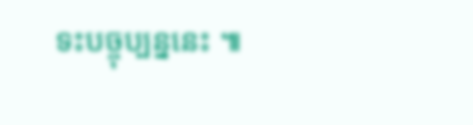ទះបច្ចុប្បន្ននេះ ៕